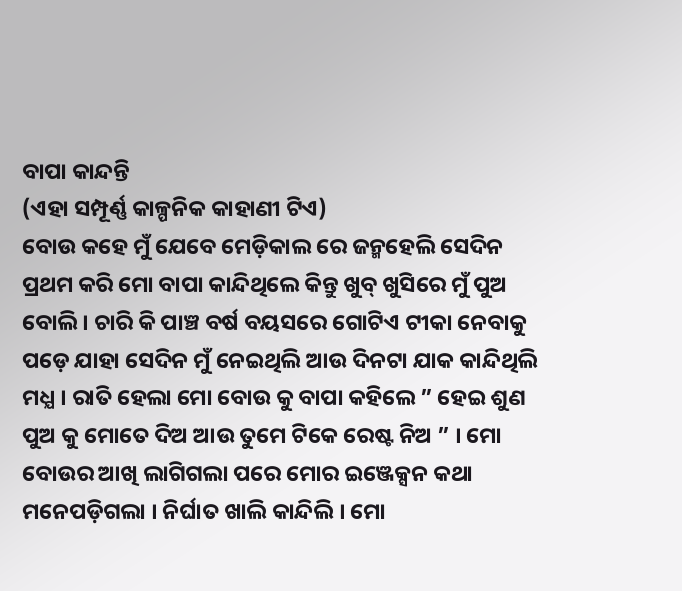ବାପା କାନ୍ଦନ୍ତି
(ଏହା ସମ୍ପୂର୍ଣ୍ଣ କାଳ୍ପନିକ କାହାଣୀ ଟିଏ)
ବୋଉ କହେ ମୁଁ ଯେବେ ମେଡ଼ିକାଲ ରେ ଜନ୍ମହେଲି ସେଦିନ ପ୍ରଥମ କରି ମୋ ବାପା କାନ୍ଦିଥିଲେ କିନ୍ତୁ ଖୁବ୍ ଖୁସିରେ ମୁଁ ପୁଅ ବୋଲି । ଚାରି କି ପାଞ୍ଚ ବର୍ଷ ବୟସରେ ଗୋଟିଏ ଟୀକା ନେବାକୁ ପଡ଼େ ଯାହା ସେଦିନ ମୁଁ ନେଇଥିଲି ଆଉ ଦିନଟା ଯାକ କାନ୍ଦିଥିଲି ମଧ୍ଯ । ରାତି ହେଲା ମୋ ବୋଉ କୁ ବାପା କହିଲେ ” ହେଇ ଶୁଣ ପୁଅ କୁ ମୋତେ ଦିଅ ଆଉ ତୁମେ ଟିକେ ରେଷ୍ଟ ନିଅ ” । ମୋ ବୋଉର ଆଖି ଲାଗିଗଲା ପରେ ମୋର ଇଞ୍ଜେକ୍ସନ କଥା ମନେପଡ଼ିଗଲା । ନିର୍ଘାତ ଖାଲି କାନ୍ଦିଲି । ମୋ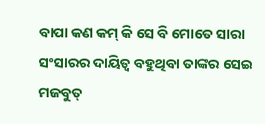ବାପା କଣ କମ୍ କି ସେ ବି ମୋତେ ସାରା ସଂସାରର ଦାୟିତ୍ୱ ବହୁଥିବା ତାଙ୍କର ସେଇ ମଜବୁତ୍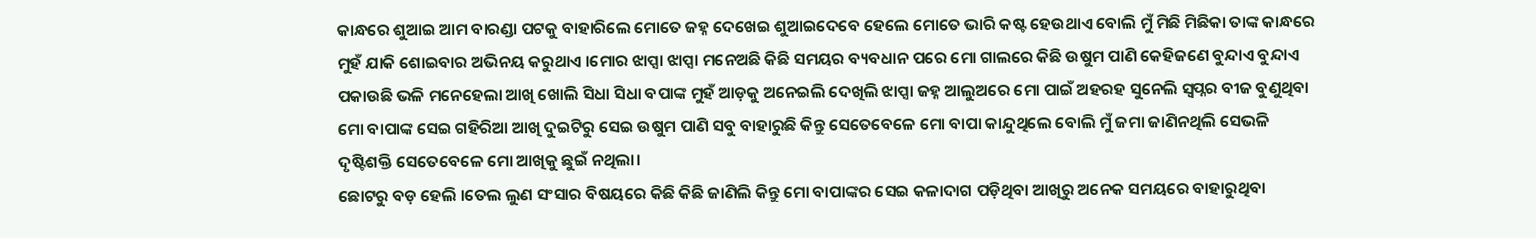କାନ୍ଧରେ ଶୁଆଇ ଆମ ବାରଣ୍ଡା ପଟକୁ ବାହାରିଲେ ମୋତେ ଜହ୍ନ ଦେଖେଇ ଶୁଆଇଦେବେ ହେଲେ ମୋତେ ଭାରି କଷ୍ଟ ହେଉଥାଏ ବୋଲି ମୁଁ ମିଛି ମିଛିକା ତାଙ୍କ କାନ୍ଧରେ ମୁହଁ ଯାକି ଶୋଇବାର ଅଭିନୟ କରୁଥାଏ ।ମୋର ଝାପ୍ସା ଝାପ୍ସା ମନେଅଛି କିଛି ସମୟର ବ୍ୟବଧାନ ପରେ ମୋ ଗାଲରେ କିଛି ଉଷୁମ ପାଣି କେହିଜଣେ ବୁନ୍ଦାଏ ବୁନ୍ଦାଏ ପକାଉଛି ଭଳି ମନେହେଲା ଆଖି ଖୋଲି ସିଧା ସିଧା ବପାଙ୍କ ମୁହଁ ଆଡ଼କୁ ଅନେଇଲି ଦେଖିଲି ଝାପ୍ସା ଜହ୍ନ ଆଲୁଅରେ ମୋ ପାଇଁ ଅହରହ ସୁନେଲି ସ୍ୱପ୍ନର ବୀଜ ବୁଣୁଥିବା ମୋ ବାପାଙ୍କ ସେଇ ଗହିରିଆ ଆଖି ଦୁଇଟିରୁ ସେଇ ଉଷୁମ ପାଣି ସବୁ ବାହାରୁଛି କିନ୍ତୁ ସେତେବେଳେ ମୋ ବାପା କାନ୍ଦୁଥିଲେ ବୋଲି ମୁଁ ଜମା ଜାଣିନଥିଲି ସେଭଳି ଦୃଷ୍ଟିଶକ୍ତି ସେତେବେଳେ ମୋ ଆଖିକୁ ଛୁଇଁ ନଥିଲା।
ଛୋଟରୁ ବଡ଼ ହେଲି ।ତେଲ ଲୁଣ ସଂସାର ବିଷୟରେ କିଛି କିଛି ଜାଣିଲି କିନ୍ତୁ ମୋ ବାପାଙ୍କର ସେଇ କଳାଦାଗ ପଡ଼ିଥିବା ଆଖିରୁ ଅନେକ ସମୟରେ ବାହାରୁଥିବା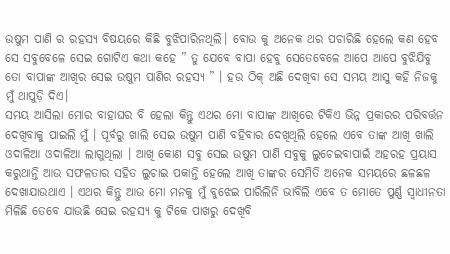ଉଷୁମ ପାଣି ର ରହସ୍ୟ ବିଷୟରେ କିଛି ବୁଝିପାରିନଥିଲି। ବୋଉ କୁ ଅନେକ ଥର ପଚାରିଛି ହେଲେ କଣ ହେବ ସେ ସବୁବେଳେ ସେଇ ଗୋଟିଏ କଥା କହେ ” ତୁ ଯେବେ ବାପା ହେବୁ ସେତେବେଳେ ଆପେ ଆପେ ବୁଝିଯିବୁ ତୋ ବାପାଙ୍କ ଆଖିର ସେଇ ଉଷୁମ ପାଣିର ରହସ୍ୟ ” । ହଉ ଠିକ୍ ଅଛି ଦେଖିବା ସେ ସମୟ ଆସୁ କହି ନିଜକୁ ମୁଁ ଥାପୁଡ଼ି ଦିଏ।
ସମୟ ଆସିଲା ମୋର ବାହାଘର ବି ହେଲା କିନ୍ତୁ ଏଥର ମୋ ବାପାଙ୍କ ଆଖିରେ ଟିକିଏ ଭିନ୍ନ ପ୍ରକାରର ପରିବର୍ତ୍ତନ ଦେଖିବାକୁ ପାଇଲି ମୁଁ । ପୂର୍ବରୁ ଖାଲି ସେଇ ଉଷୁମ ପାଣି ବହିବାର ଦେଖିଥିଲି ହେଲେ ଏବେ ତାଙ୍କ ଆଖି ଖାଲି ଓଦାଳିଆ ଓଦାଳିଆ ଲାଗୁଥିଲା । ଆଖି କୋଣ ସବୁ ସେଇ ଉଷୁମ ପାଣି ସବୁକୁ ଲୁଚେଇବାପାଇଁ ଅହରହ ପ୍ରୟାସ କରୁଥାନ୍ତି ଆଉ ସଫଳତାର ସହିତ ଲୁଚାଇ ପକାନ୍ତି ହେଲେ ଆଖି ତାଙ୍କର ସେମିତି ଅନେକ ସମୟରେ ଛଳଛଳ ଦେଖାଯାଉଥାଏ । ଏଥର କିନ୍ତୁ ଆଉ ମୋ ମନକୁ ମୁଁ ବୁଝେଇ ପାରିଲିନି ଭାବିଲି ଏବେ ତ ମୋତେ ପୁର୍ଣ୍ଣ ସ୍ୱାଧୀନତା ମିଳିଛି ତେବେ ଯାଉଛି ସେଇ ରହସ୍ୟ କୁ ଟିକେ ପାଖରୁ ଦେଖିବି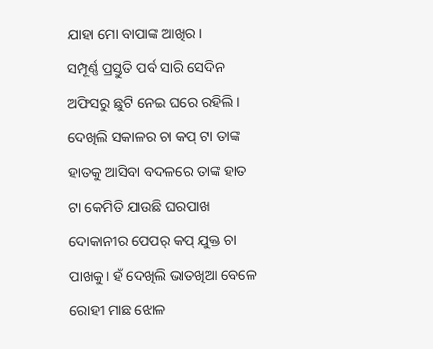ଯାହା ମୋ ବାପାଙ୍କ ଆଖିର।
ସମ୍ପୂର୍ଣ୍ଣ ପ୍ରସ୍ତୁତି ପର୍ବ ସାରି ସେଦିନ ଅଫିସରୁ ଛୁଟି ନେଇ ଘରେ ରହିଲି। ଦେଖିଲି ସକାଳର ଚା କପ୍ ଟା ତାଙ୍କ ହାତକୁ ଆସିବା ବଦଳରେ ତାଙ୍କ ହାତ ଟା କେମିତି ଯାଉଛି ଘରପାଖ ଦୋକାନୀର ପେପର୍ କପ୍ ଯୁକ୍ତ ଚା ପାଖକୁ। ହଁ ଦେଖିଲି ଭାତଖିଆ ବେଳେ ରୋହୀ ମାଛ ଝୋଳ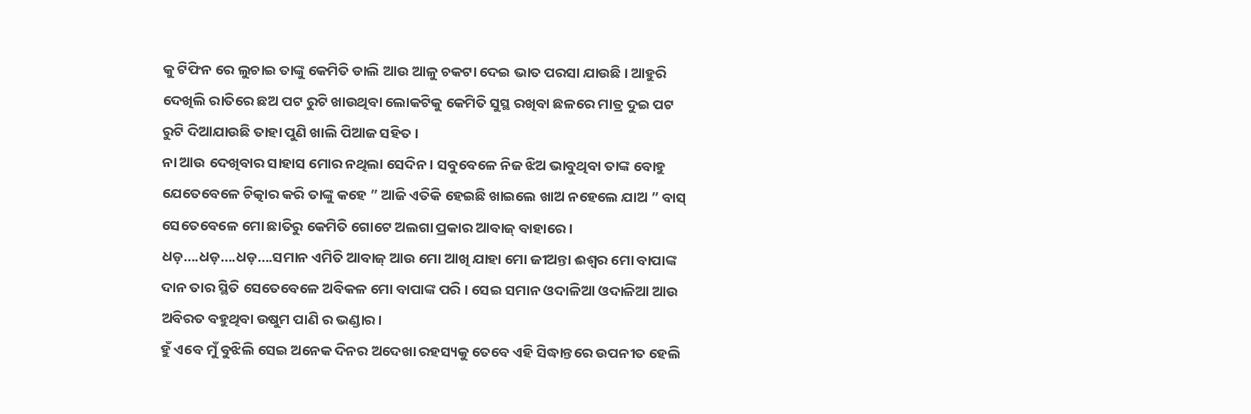କୁ ଟିଫିନ ରେ ଲୁଚାଇ ତାଙ୍କୁ କେମିତି ଡାଲି ଆଉ ଆଳୁ ଚକଟା ଦେଇ ଭାତ ପରସା ଯାଉଛି । ଆହୁରି ଦେଖିଲି ରାତିରେ ଛଅ ପଟ ରୁଟି ଖାଉଥିବା ଲୋକଟିକୁ କେମିତି ସୁସ୍ଥ ରଖିବା ଛଳରେ ମାତ୍ର ଦୁଇ ପଟ ରୁଟି ଦିଆଯାଉଛି ତାହା ପୁଣି ଖାଲି ପିଆଜ ସହିତ।
ନା ଆଉ ଦେଖିବାର ସାହାସ ମୋର ନଥିଲା ସେଦିନ । ସବୁବେଳେ ନିଜ ଝିଅ ଭାବୁଥିବା ତାଙ୍କ ବୋହୁ ଯେତେବେଳେ ଚିତ୍କାର କରି ତାଙ୍କୁ କହେ ” ଆଜି ଏତିକି ହେଇଛି ଖାଇଲେ ଖାଅ ନହେଲେ ଯାଅ ” ବାସ୍ ସେତେବେଳେ ମୋ ଛାତିରୁ କେମିତି ଗୋଟେ ଅଲଗା ପ୍ରକାର ଆବାଜ୍ ବାହାରେ । ଧଡ଼….ଧଡ଼….ଧଡ଼….ସମାନ ଏମିତି ଆବାଜ୍ ଆଉ ମୋ ଆଖି ଯାହା ମୋ ଜୀଅନ୍ତା ଈଶ୍ୱର ମୋ ବାପାଙ୍କ ଦାନ ତାର ସ୍ଥିତି ସେତେବେଳେ ଅବିକଳ ମୋ ବାପାଙ୍କ ପରି । ସେଇ ସମାନ ଓଦାଳିଆ ଓଦାଳିଆ ଆଉ ଅବିରତ ବହୁଥିବା ଉଷୁମ ପାଣି ର ଭଣ୍ଡାର।
ହୁଁ ଏବେ ମୁଁ ବୁଝିଲି ସେଇ ଅନେକ ଦିନର ଅଦେଖା ରହସ୍ୟକୁ ତେବେ ଏହି ସିଦ୍ଧାନ୍ତରେ ଉପନୀତ ହେଲି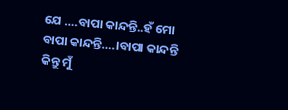ଯେ ….ବାପା କାନ୍ଦନ୍ତି..ହଁ ମୋ ବାପା କାନ୍ଦନ୍ତି….।ବାପା କାନ୍ଦନ୍ତି କିନ୍ତୁ ମୁଁ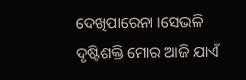ଦେଖିପାରେନା ।ସେଭଳି ଦୃଷ୍ଟିଶକ୍ତି ମୋର ଆଜି ଯାଏଁ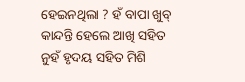ହେଇନଥିଲା ? ହଁ ବାପା ଖୁବ୍ କାନ୍ଦନ୍ତି ହେଲେ ଆଖି ସହିତ ନୁହଁ ହୃଦୟ ସହିତ ମିଶି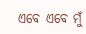ଏବେ ଏବେ ମୁଁ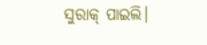ସୁରାକ୍ ପାଇଲି।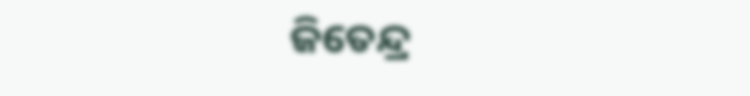ଜିତେନ୍ଦ୍ର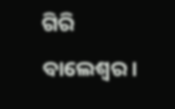ଗିରି
ବାଲେଶ୍ଵର।